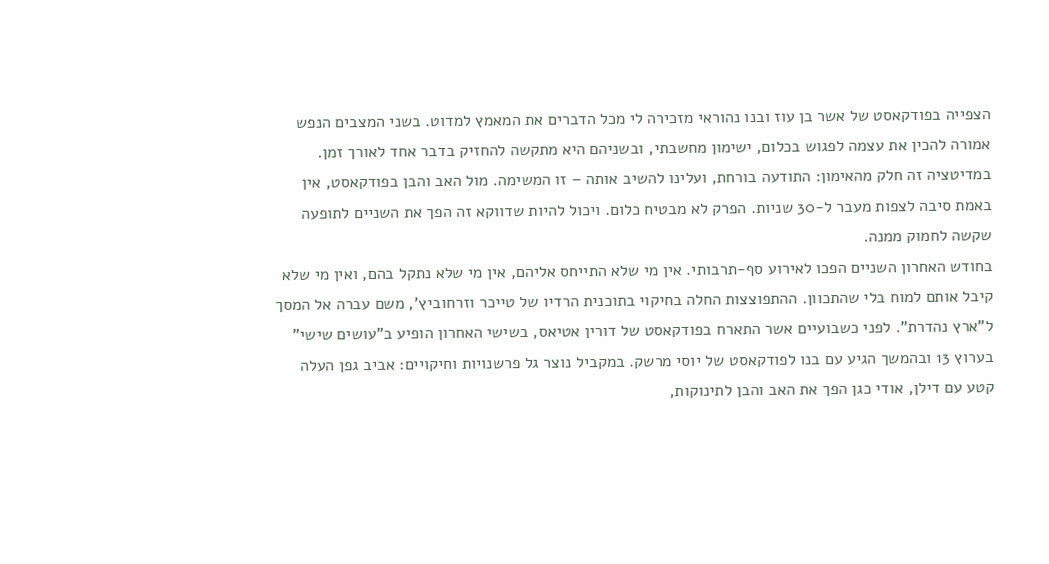הצפייה בפודקאסט של אשר בן עוז ובנו נהוראי מזכירה לי מכל הדברים את המאמץ למדוט. בשני המצבים הנפש אמורה להכין את עצמה לפגוש בכלום, ישימון מחשבתי, ובשניהם היא מתקשה להחזיק בדבר אחד לאורך זמן. במדיטציה זה חלק מהאימון: התודעה בורחת, ועלינו להשיב אותה – זו המשימה. מול האב והבן בפודקאסט, אין באמת סיבה לצפות מעבר ל-30 שניות. הפרק לא מבטיח כלום. ויכול להיות שדווקא זה הפך את השניים לתופעה שקשה לחמוק ממנה.
בחודש האחרון השניים הפכו לאירוע סף-תרבותי. אין מי שלא התייחס אליהם, אין מי שלא נתקל בהם, ואין מי שלא קיבל אותם למוח בלי שהתכוון. ההתפוצצות החלה בחיקוי בתוכנית הרדיו של טייכר וזרחוביץ’, משם עברה אל המסך ל”ארץ נהדרת”. לפני כשבועיים אשר התארח בפודקאסט של דורין אטיאס, בשישי האחרון הופיע ב”עושים שישי” בערוץ 13 ובהמשך הגיע עם בנו לפודקאסט של יוסי מרשק. במקביל נוצר גל פרשנויות וחיקויים: אביב גפן העלה קטע עם דילן, אודי כגן הפך את האב והבן לתינוקות,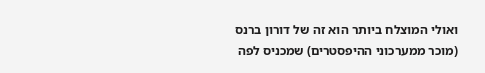ואולי המוצלח ביותר הוא זה של דורון ברנס (מוכר ממערכוני ההיפסטרים) שמכניס לפה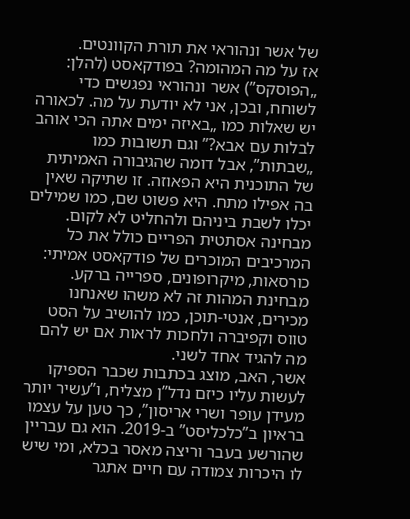של אשר ונהוראי את תורת הקוונטים.
אז על מה המהומה? בפודקאסט (להלן: „הפוסקס”) אשר ונהוראי נפגשים כדי לשוחח, ובכן, אני לא יודעת על מה. לכאורה יש שאלות כמו „באיזה ימים אתה הכי אוהב לבלות עם אבא?” וגם תשובות כמו „שבתות”, אבל דומה שהגיבורה האמיתית של התוכנית היא הפאוזה. זו שתיקה שאין בה אפילו מתח. היא פשוט שם, כמו שמילים יכלו לשבת ביניהם ולהחליט לא לקום. מבחינה אסתטית הפריים כולל את כל המרכיבים המוכרים של פודקאסט אמיתי: כורסאות, מיקרופונים, ספרייה ברקע. מבחינת המהות זה לא משהו שאנחנו מכירים, אנטי-תוכן, כמו להושיב על הסט טווס וקפיברה ולחכות לראות אם יש להם מה להגיד אחד לשני.
אשר, האב, מוצג בכתבות שכבר הספיקו לעשות עליו כיזם נדל”ן מצליח, ו”עשיר יותר מעידן עופר ושרי אריסון”, כך טען על עצמו בראיון ב”כלכליסט” ב-2019. הוא גם עבריין שהורשע בעבר וריצה מאסר בכלא, ומי שיש לו היכרות צמודה עם חיים אתגר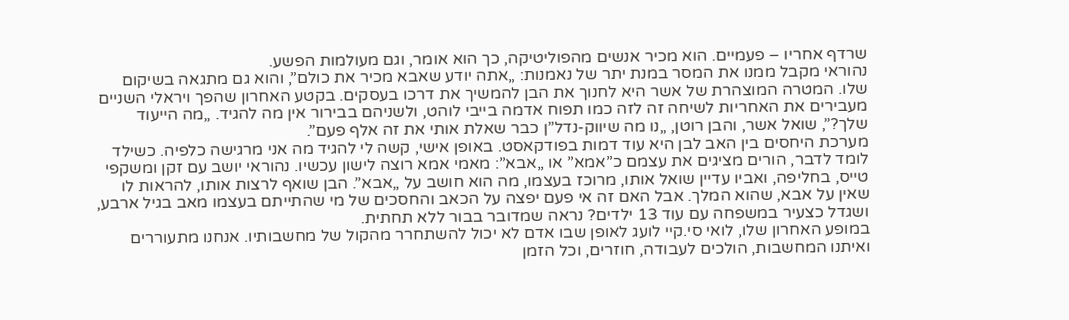שרדף אחריו – פעמיים. הוא מכיר אנשים מהפוליטיקה, כך הוא אומר, וגם מעולמות הפשע.
נהוראי מקבל ממנו את המסר במנת יתר של נאמנות: „אתה יודע שאבא מכיר את כולם”, והוא גם מתגאה בשיקום שלו. המטרה המוצהרת של אשר היא לחנוך את הבן להמשיך את דרכו בעסקים. בקטע האחרון שהפך ויראלי השניים מעבירים את האחריות לשיחה זה לזה כמו תפוח אדמה בייבי לוהט, ולשניהם בבירור אין מה להגיד. „מה הייעוד שלך?”, שואל אשר, והבן רוטן, „נו מה שיווק-נדל”ן כבר שאלת אותי את זה אלף פעם”.
מערכת היחסים בין האב לבן היא עוד דמות בפודקאסט. באופן אישי, קשה לי להגיד מה אני מרגישה כלפיה. כשילד לומד לדבר, הורים מציגים את עצמם כ”אמא” או „אבא”: מאמי אמא רוצה לישון עכשיו. נהוראי יושב עם זקן ומשקפי טייס, בחליפה, ואביו עדיין שואל אותו, מרוכז בעצמו, מה הוא חושב על „אבא”. הבן שואף לרצות אותו, להראות לו שאין על אבא, שהוא המלך. אבל האם זה אי פעם יפצה על הכאב והחסכים של מי שהתייתם בעצמו מאב בגיל ארבע, ושגדל כצעיר במשפחה עם עוד 13 ילדים? נראה שמדובר בבור ללא תחתית.
במופע האחרון שלו, לואי סי.קיי לועג לאופן שבו אדם לא יכול להשתחרר מהקול של מחשבותיו. אנחנו מתעוררים ואיתנו המחשבות, הולכים לעבודה, חוזרים, וכל הזמן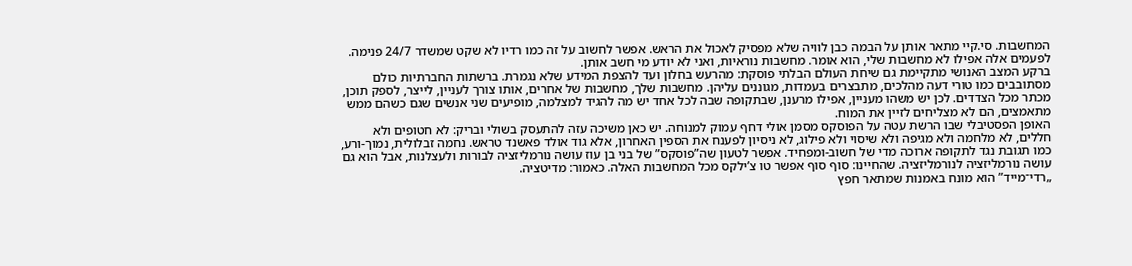המחשבות. סי.קיי מתאר אותן על הבמה כבן לוויה שלא מפסיק לאכול את הראש. אפשר לחשוב על זה כמו רדיו לא שקט שמשדר 24/7 פנימה. לפעמים אלה אפילו לא מחשבות שלי, הוא אומר. מחשבות נוראיות, ואני לא יודע מי חשב אותן.
ברקע המצב האנושי מתקיימת גם שיחת העולם הבלתי פוסקת: מהרעש בחלון ועד להצפת המידע שלא נגמרת. ברשתות החברתיות כולם מסתובבים כמו טורי דעה מהלכים, מתבצרים בעמדות, מגוננים עליהן. מחשבות שלך, מחשבות של אחרים, אותו צורך לעניין, לייצר, לספק תוכן, מכתר מכל הצדדים. לכן יש משהו מעניין, אפילו מרענן, שבתקופה שבה לכל אחד יש מה להגיד למצלמה, מופיעים שני אנשים שגם כשהם ממש מתאמצים, הם לא מצליחים לזיין את המוח.
האופן הפסטיבלי שבו הרשת עטה על הפוסקס מסמן אולי דחף עמוק למנוחה. יש כאן משיכה עזה להתעסק בשולי ובריק: לא חטופים ולא חללים, לא מלחמה ולא מגיפה ולא שיסוי ולא פילוג, לא ניסיון לפענח את הספין האחרון, אלא גוד אולד פאשנד טראש. נחמה זבלולית, נמוך-ורע, כמו תגובת נגד לתקופה ארוכה מדי של חשוב-ומפחיד. אפשר לטעון שה”פוסקס” של בני בן עוז עושה נורמליזציה לבורות ולעצלנות, אבל הוא גם עושה נורמליזציה לנורמליזציה. שהחיינו: סוף סוף אפשר טו צ’ילקס מכל המחשבות האלה. כאמור: מדיטציה.
„רדי־מייד” הוא מונח באמנות שמתאר חפץ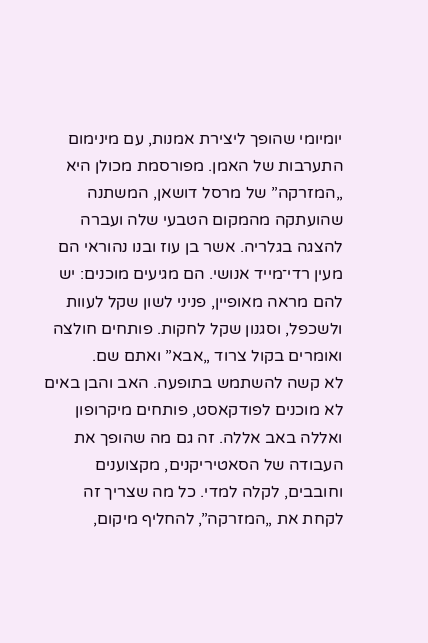יומיומי שהופך ליצירת אמנות, עם מינימום התערבות של האמן. מפורסמת מכולן היא „המזרקה” של מרסל דושאן, המשתנה שהועתקה מהמקום הטבעי שלה ועברה להצגה בגלריה. אשר בן עוז ובנו נהוראי הם מעין רדי־מייד אנושי. הם מגיעים מוכנים: יש להם מראה מאופיין, פניני לשון שקל לעוות ולשכפל, וסגנון שקל לחקות. פותחים חולצה ואומרים בקול צרוד „אבא” ואתם שם.
לא קשה להשתמש בתופעה. האב והבן באים לא מוכנים לפודקאסט, פותחים מיקרופון ואללה באב אללה. זה גם מה שהופך את העבודה של הסאטיריקנים, מקצוענים וחובבים, לקלה למדי. כל מה שצריך זה לקחת את „המזרקה”, להחליף מיקום,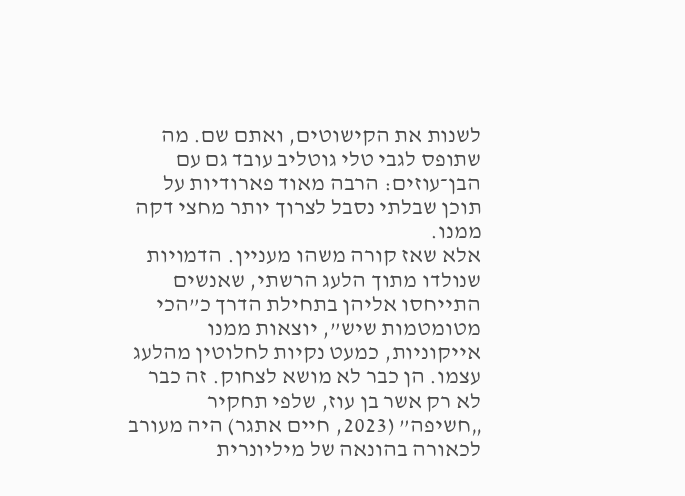לשנות את הקישוטים, ואתם שם. מה שתופס לגבי טלי גוטליב עובד גם עם הבן־עוזים: הרבה מאוד פארודיות על תוכן שבלתי נסבל לצרוך יותר מחצי דקה ממנו.
אלא שאז קורה משהו מעניין. הדמויות שנולדו מתוך הלעג הרשתי, שאנשים התייחסו אליהן בתחילת הדרך כ”הכי מטומטמות שיש”, יוצאות ממנו אייקוניות, כמעט נקיות לחלוטין מהלעג עצמו. הן כבר לא מושא לצחוק. זה כבר לא רק אשר בן עוז, שלפי תחקיר „חשיפה” (2023, חיים אתגר) היה מעורב לכאורה בהונאה של מיליונרית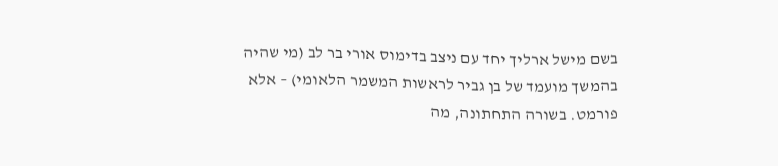בשם מישל ארליך יחד עם ניצב בדימוס אורי בר לב (מי שהיה בהמשך מועמד של בן גביר לראשות המשמר הלאומי) – אלא פורמט. בשורה התחתונה, מה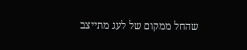שהחל ממקום של לעג מתייצב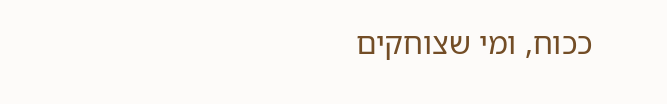ככוח, ומי שצוחקים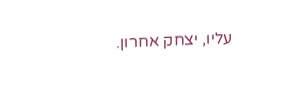עליו, יצחק אחרון.